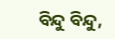ବିନ୍ଦୁ ବିନ୍ଦୁ,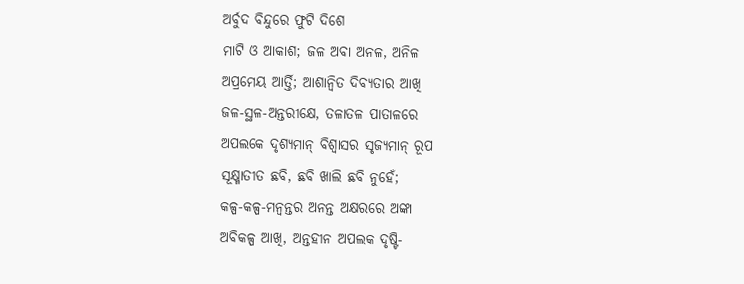ଅର୍ବୁଦ ବିନ୍ଦୁରେ ଫୁଟି ଦିଶେ
ମାଟି ଓ ଆକାଶ; ଜଳ ଅବା ଅନଳ, ଅନିଳ
ଅପ୍ରମେୟ ଆର୍ତ୍ତି; ଆଶାନ୍ୱିତ ଦିବ୍ୟତାର ଆଖି
ଜଳ-ସ୍ଥଳ-ଅନ୍ତରୀକ୍ଷେ, ତଳାତଳ ପାତାଳରେ
ଅପଲକେ ଦୃଶ୍ୟମାନ୍ ବିଶ୍ୱାସର ସୃଜ୍ୟମାନ୍ ରୂପ
ସୂକ୍ଷ୍ମାତୀତ ଛବି, ଛବି ଖାଲି ଛବି ନୁହେଁ;
କଳ୍ପ-କଳ୍ପ-ମନ୍ୱନ୍ତର ଅନନ୍ତ ଅକ୍ଷରରେ ଅଙ୍କା
ଅବିକଳ୍ପ ଆଖି, ଅନ୍ତହୀନ ଅପଲକ ଦୃଷ୍ଟି-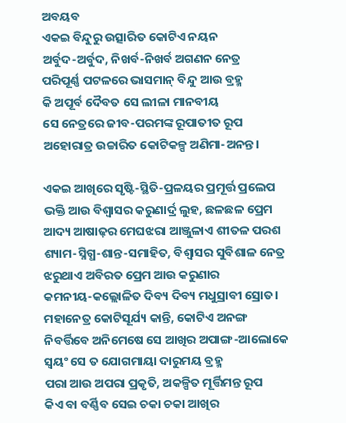ଅବୟବ
ଏକଇ ବିନ୍ଦୁରୁ ଉତ୍ସାରିତ କୋଟିଏ ନୟନ
ଅର୍ବୁଦ-ଅର୍ବୁଦ, ନିଖର୍ବ-ନିଖର୍ବ ଅଗଣନ ନେତ୍ର
ପରିପୂର୍ଣ୍ଣ ପଟଳରେ ଭାସମାନ୍ ବିନ୍ଦୁ ଆଉ ବ୍ରହ୍ମ
କି ଅପୂର୍ବ ଦୈବତ ସେ ଲୀଳା ମାନବୀୟ
ସେ ନେତ୍ରରେ ଜୀବ-ପରମଙ୍କ ରୂପାତୀତ ରୂପ
ଅହୋରାତ୍ର ଉଚ୍ଚାରିତ କୋଟିକଳ୍ପ ଅଣିମା-ଅନନ୍ତ।

ଏକଇ ଆଖିରେ ସୃଷ୍ଟି-ସ୍ଥିତି-ପ୍ରଳୟର ପ୍ରମୂର୍ତ୍ତ ପ୍ରଲେପ
ଭକ୍ତି ଆଉ ବିଶ୍ୱାସର କରୁଣାର୍ଦ୍ର ଲୁହ, ଛଳଛଳ ପ୍ରେମ
ଆଦ୍ୟ ଆଷାଢ଼ର ମେଘଝରା ଆଞ୍ଜୁଳାଏ ଶୀତଳ ପରଶ
ଶ୍ୟାମ-ସ୍ନିଗ୍ଧ-ଶାନ୍ତ-ସମାହିତ, ବିଶ୍ୱାସର ସୁବିଶାଳ ନେତ୍ର
ଝରୁଥାଏ ଅବିରତ ପ୍ରେମ ଆଉ କରୁଣାର
କମନୀୟ-କଲ୍ଲୋଳିତ ଦିବ୍ୟ ଦିବ୍ୟ ମଧୁସ୍ରାବୀ ସ୍ରୋତ।
ମହାନେତ୍ର କୋଟିସୂର୍ଯ୍ୟ କାନ୍ତି, କୋଟିଏ ଅନଙ୍ଗ
ନିବର୍ତ୍ତିବେ ଅନିମେଷେ ସେ ଆଖିର ଅପାଙ୍ଗ-ଆଲୋକେ
ସ୍ୱୟଂ ସେ ତ ଯୋଗମାୟା ଦାରୁମୟ ବ୍ରହ୍ମ
ପରା ଆଉ ଅପରା ପ୍ରକୃତି, ଅକଳ୍ପିତ ମୂର୍ତ୍ତିମନ୍ତ ରୂପ
କିଏ ବା ବର୍ଣ୍ଣିବ ସେଇ ଚକା ଚକା ଆଖିର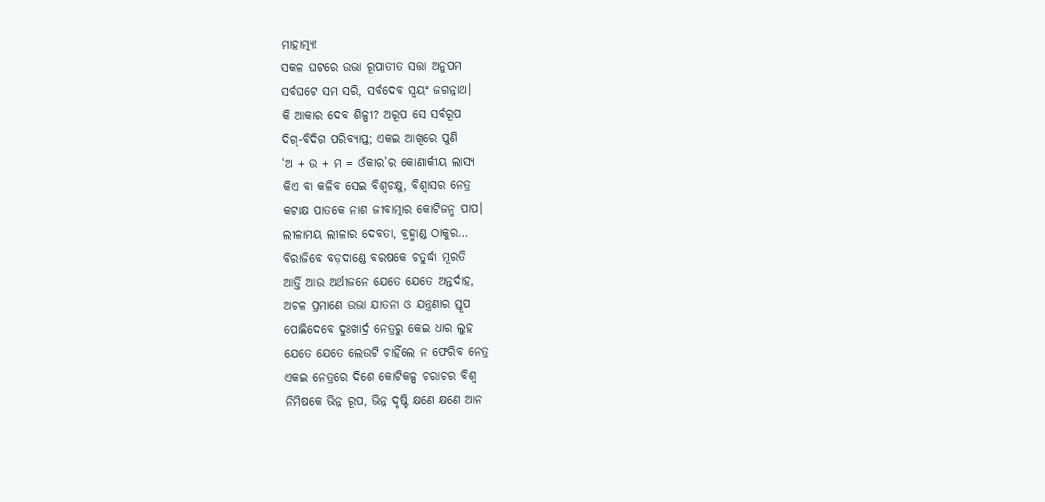ମାହାତ୍ମ୍ୟ!
ସକଳ ଘଟରେ ଉଭା ରୂପାତୀତ ସତ୍ତା ଅନୁପମ
ସର୍ବଘଟେ ସମ ସରି, ସର୍ବଦେବ ସ୍ୱୟଂ ଜଗନ୍ନାଥ।
କି ଆକାର ଦେବ ଶିଳ୍ପୀ? ଅରୂପ ସେ ସର୍ବରୂପ
ଦିଗ୍-ବିଦିଗ ପରିବ୍ୟାପ୍ତ; ଏକଇ ଆଖିରେ ପୁଣି
‘ଅ + ଉ + ମ = ଓଁକାର’ର କୋଣାର୍କୀୟ ଲାସ୍ୟ
କିଏ ବା କଳିବ ସେଇ ବିଶ୍ୱଚକ୍ଷୁ, ବିଶ୍ୱାସର ନେତ୍ର
କଟାକ୍ଷ ପାତକେ ନାଶ ଜୀବାତ୍ମାର କୋଟିଜନ୍ମ ପାପ।
ଲୀଳାମୟ ଲୀଳାର ଦେବତା, ବ୍ରହ୍ମାଣ୍ଡ ଠାକୁର…
ବିରାଜିବେ ବଡ଼ଦାଣ୍ଡେ ବରଷକେ ଚତୁର୍ଦ୍ଧା ମୂରତି
ଆର୍ତ୍ତି ଆଉ ଅର୍ଥୀଜନେ ଯେତେ ଯେତେ ଅନ୍ତର୍ଦାହ,
ଅଚଳ ପ୍ରମାଣେ ଉଭା ଯାତନା ଓ ଯନ୍ତ୍ରଣାର ସ୍ତୂପ
ପୋଛିଦେବେ ଦୁଃଖାର୍ଦ୍ର ନେତ୍ରରୁ କେଇ ଧାର ଲୁହ
ଯେତେ ଯେତେ ଲେଉଟି ଚାହିଁଲେ ନ ଫେରିବ ନେତ୍ର
ଏକଇ ନେତ୍ରରେ ଦିଶେ କୋଟିକଳ୍ପ ଚରାଚର ବିଶ୍ୱ
ନିମିଷକେ ଭିନ୍ନ ରୂପ, ଭିନ୍ନ ଦୃଷ୍ଟି କ୍ଷଣେ କ୍ଷଣେ ଆନ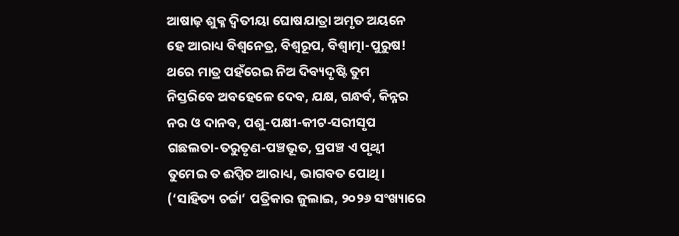ଆଷାଢ଼ ଶୁକ୍ଳ ଦ୍ୱିତୀୟା ଘୋଷଯାତ୍ରା ଅମୃତ ଅୟନେ
ହେ ଆରାଧ୍ୟ ବିଶ୍ୱନେତ୍ର, ବିଶ୍ୱରୂପ, ବିଶ୍ୱାତ୍ମା-ପୁରୁଷ!
ଥରେ ମାତ୍ର ପହଁରେଇ ନିଅ ଦିବ୍ୟଦୃଷ୍ଟି ତୁମ
ନିସ୍ତରିବେ ଅବହେଳେ ଦେବ, ଯକ୍ଷ, ଗନ୍ଧର୍ବ, କିନ୍ନର
ନର ଓ ଦାନବ, ପଶୁ-ପକ୍ଷୀ-କୀଟ-ସରୀସୃପ
ଗଛଲତା-ତରୁତୃଣ-ପଞ୍ଚଭୂତ, ପ୍ରପଞ୍ଚ ଏ ପୃଥ୍ୱୀ
ତୁମେଇ ତ ଈପ୍ସିତ ଆରାଧ୍ୟ, ଭାଗବତ ପୋଥି।
(‘ସାହିତ୍ୟ ଚର୍ଚ୍ଚା’ ପତ୍ରିକାର ଜୁଲାଇ, ୨୦୨୬ ସଂଖ୍ୟାରେ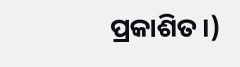ପ୍ରକାଶିତ।)